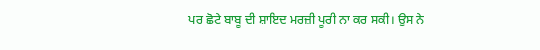ਪਰ ਛੋਟੇ ਬਾਬੂ ਦੀ ਸ਼ਾਇਦ ਮਰਜ਼ੀ ਪੂਰੀ ਨਾ ਕਰ ਸਕੀ। ਉਸ ਨੇ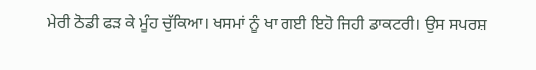ਮੇਰੀ ਠੋਡੀ ਫੜ ਕੇ ਮੂੰਹ ਚੁੱਕਿਆ। ਖਸਮਾਂ ਨੂੰ ਖਾ ਗਈ ਇਹੋ ਜਿਹੀ ਡਾਕਟਰੀ। ਉਸ ਸਪਰਸ਼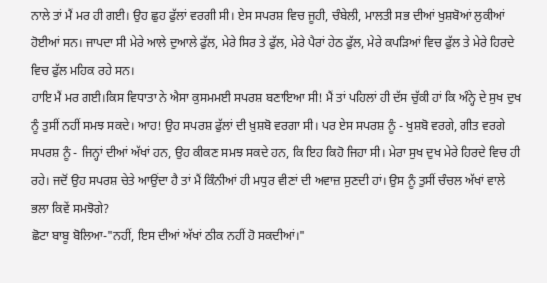ਨਾਲੇ ਤਾਂ ਮੈਂ ਮਰ ਹੀ ਗਈ। ਉਹ ਛੁਹ ਫੁੱਲਾਂ ਵਰਗੀ ਸੀ। ਏਸ ਸਪਰਸ਼ ਵਿਚ ਜੂਹੀ, ਚੰਬੇਲੀ, ਮਾਲਤੀ ਸਭ ਦੀਆਂ ਖੁਸ਼ਬੋਆਂ ਲੁਕੀਆਂ ਹੋਈਆਂ ਸਨ। ਜਾਪਦਾ ਸੀ ਮੇਰੇ ਆਲੇ ਦੁਆਲੇ ਫੁੱਲ, ਮੇਰੇ ਸਿਰ ਤੇ ਫੁੱਲ, ਮੇਰੇ ਪੈਰਾਂ ਹੇਠ ਫੁੱਲ, ਮੇਰੇ ਕਪੜਿਆਂ ਵਿਚ ਫੁੱਲ ਤੇ ਮੇਰੇ ਹਿਰਦੇ ਵਿਚ ਫੁੱਲ ਮਹਿਕ ਰਹੇ ਸਨ।
ਹਾਇ ਮੈਂ ਮਰ ਗਈ।ਕਿਸ ਵਿਧਾਤਾ ਨੇ ਐਸਾ ਕੁਸਮਮਈ ਸਪਰਸ਼ ਬਣਾਇਆ ਸੀ! ਮੈਂ ਤਾਂ ਪਹਿਲਾਂ ਹੀ ਦੱਸ ਚੁੱਕੀ ਹਾਂ ਕਿ ਅੰਨ੍ਹੇ ਦੇ ਸੁਖ ਦੁਖ ਨੂੰ ਤੁਸੀਂ ਨਹੀਂ ਸਮਝ ਸਕਦੇ। ਆਹ! ਉਹ ਸਪਰਸ਼ ਫੁੱਲਾਂ ਦੀ ਖ਼ੁਸ਼ਬੋ ਵਰਗਾ ਸੀ। ਪਰ ਏਸ ਸਪਰਸ਼ ਨੂੰ - ਖੁਸ਼ਬੋ ਵਰਗੇ, ਗੀਤ ਵਰਗੇ ਸਪਰਸ਼ ਨੂੰ - ਜਿਨ੍ਹਾਂ ਦੀਆਂ ਅੱਖਾਂ ਹਨ, ਉਹ ਕੀਕਣ ਸਮਝ ਸਕਦੇ ਹਨ, ਕਿ ਇਹ ਕਿਹੋ ਜਿਹਾ ਸੀ। ਮੇਰਾ ਸੁਖ ਦੁਖ ਮੇਰੇ ਹਿਰਦੇ ਵਿਚ ਹੀ ਰਹੇ। ਜਦੋਂ ਉਹ ਸਪਰਸ਼ ਚੇਤੇ ਆਉਂਦਾ ਹੈ ਤਾਂ ਮੈਂ ਕਿੰਨੀਆਂ ਹੀ ਮਧੁਰ ਵੀਣਾਂ ਦੀ ਅਵਾਜ਼ ਸੁਣਦੀ ਹਾਂ। ਉਸ ਨੂੰ ਤੁਸੀਂ ਚੰਚਲ ਅੱਖਾਂ ਵਾਲੇ ਭਲਾ ਕਿਵੇਂ ਸਮਝੋਗੇ?
ਛੋਟਾ ਬਾਬੂ ਬੋਲਿਆ-"ਨਹੀਂ, ਇਸ ਦੀਆਂ ਅੱਖਾਂ ਠੀਕ ਨਹੀਂ ਹੋ ਸਕਦੀਆਂ।"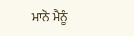ਮਾਨੋ ਮੈਨੂੰ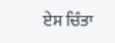ਏਸ ਚਿੰਤਾ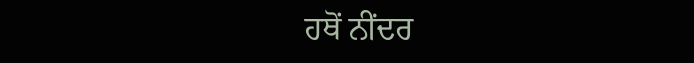ਹਥੋਂ ਨੀਂਦਰ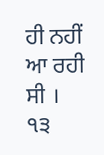ਹੀ ਨਹੀਂ ਆ ਰਹੀ ਸੀ ।
੧੩